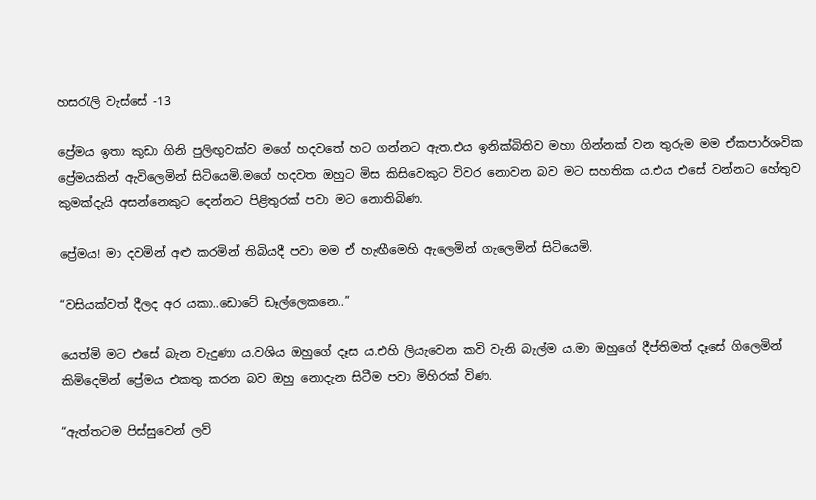හසරැලි වැස්සේ -13

ප්‍රේමය ඉතා කුඩා ගිනි පුලිඟුවක්ව මගේ හදවතේ හට ගන්නට ඇත.එය ඉනික්බිතිව මහා ගින්නක් වන තුරුම මම ඒකපාර්ශවික ප්‍රේමයකින් ඇවිලෙමින් සිටියෙමි.මගේ හදවත ඔහුට මිස කිසිවෙකුට විවර නොවන බව මට සහතික ය.එය එසේ වන්නට හේතුව කුමක්දැයි අසන්නෙකුට දෙන්නට පිළිතුරක් පවා මට නොතිබිණ.

ප්‍රේමය! මා දවමින් අළු කරමින් තිබියදී පවා මම ඒ හැඟීමෙහි ඇලෙමින් ගැලෙමින් සිටියෙමි.

“වසියක්වත් දීලද අර යකා..ඩොටේ ඩෑල්ලෙකනෙ..”

යෙත්මි මට එසේ බැන වැදුණා ය.වශිය ඔහුගේ දෑස ය.එහි ලියැවෙන කවි වැනි බැල්ම ය.මා ඔහුගේ දීප්තිමත් දෑසේ ගිලෙමින් කිමිදෙමින් ප්‍රේමය එකතු කරන බව ඔහු නොදැන සිටීම පවා මිහිරක් විණ.

“ඇත්තටම පිස්සුවෙන් ලව්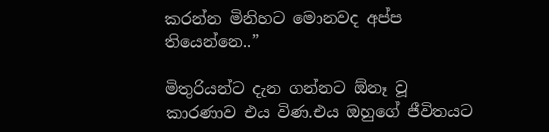කරන්න මිනිහට මොනවද අප්ප තියෙන්නෙ..”

මිතුරියන්ට දැන ගන්නට ඕනෑ වූ කාරණාව එය විණ.එය ඔහුගේ ජීවිතයට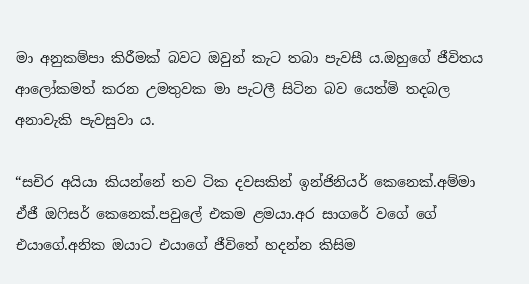මා අනුකම්පා කිරීමක් බවට ඔවුන් කැට තබා පැවසී ය.ඔහුගේ ජීවිතය ආලෝකමත් කරන උමතුවක මා පැටලී සිටින බව යෙත්මි තදබල අනාවැකි පැවසුවා ය.

“සචිර අයියා කියන්නේ තව ටික දවසකින් ඉන්ජිනියර් කෙනෙක්.අම්මා ඒජී ඔෆිසර් කෙනෙක්.පවුලේ එකම ළමයා.අර සාගරේ වගේ ගේ එයාගේ.අනික ඔයාට එයාගේ ජීවිතේ හදන්න කිසිම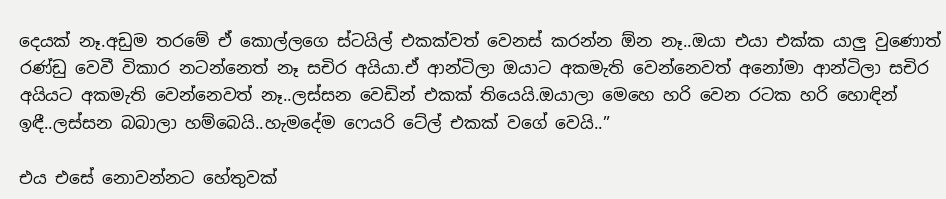දෙයක් නෑ.අඩුම තරමේ ඒ කොල්ලගෙ ස්ටයිල් එකක්වත් වෙනස් කරන්න ඕන නෑ..ඔයා එයා එක්ක යාලු වුණොත් රණ්ඩු වෙවී විකාර නටන්නෙත් නෑ සචිර අයියා.ඒ ආන්ටිලා ඔයාට අකමැති වෙන්නෙවත් අනෝමා ආන්ටිලා සචිර අයියට අකමැති වෙන්නෙවත් නෑ..ලස්සන වෙඩින් එකක් තියෙයි.ඔයාලා මෙහෙ හරි වෙන රටක හරි හොඳින් ඉඳී..ලස්සන බබාලා හම්බෙයි..හැමදේම ෆෙයරි ටේල් එකක් වගේ වෙයි..”

එය එසේ නොවන්නට හේතුවක්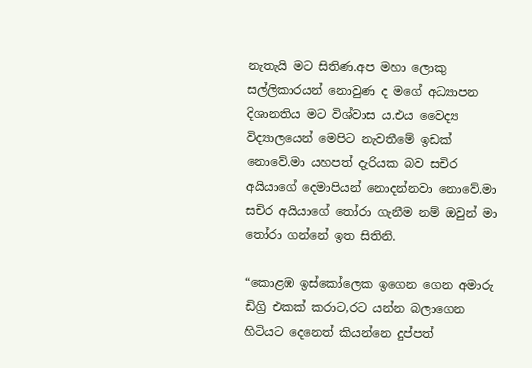නැතැයි මට සිතිණ.අප මහා ලොකු සල්ලිකාරයන් නොවුණ ද මගේ අධ්‍යාපන දිශානතිය මට විශ්වාස ය.එය වෛද්‍ය විද්‍යාලයෙන් මෙපිට නැවතීමේ ඉඩක් නොවේ.මා යහපත් දැරියක බව සචිර අයියාගේ දෙමාපියන් නොදන්නවා නොවේ.මා සචිර අයියාගේ තෝරා ගැනීම නම් ඔවුන් මා තෝරා ගන්නේ ඉත සිතිනි.

“කොළඹ ඉස්කෝලෙක ඉගෙන ගෙන අමාරු ඩිග්‍රි එකක් කරාට,රට යන්න බලාගෙන හිටියට දෙනෙත් කියන්නෙ දුප්පත්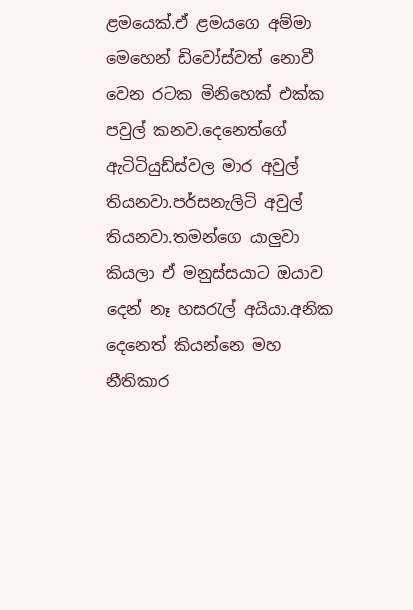ළමයෙක්.ඒ ළමයගෙ අම්මා මෙහෙන් ඩිවෝස්වත් නොවී වෙන රටක මිනිහෙක් එක්ක පවුල් කනව.දෙනෙත්ගේ ඇටිටියුඩ්ස්වල මාර අවුල් තියනවා.පර්සනැලිටි අවුල් තියනවා.තමන්ගෙ යාලුවා කියලා ඒ මනුස්සයාට ඔයාව දෙන් නෑ හසරැල් අයියා.අනික දෙනෙත් කියන්නෙ මහ නීතිකාර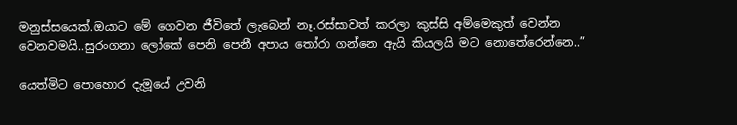මනුස්සයෙක්.ඔයාට මේ ගෙවන ජීවිතේ ලැබෙන් නෑ.රස්සාවත් කරලා කුස්සි අම්මෙකුත් වෙන්න වෙනවමයි..සුරංගනා ලෝකේ පෙනි පෙනී අපාය තෝරා ගන්නෙ ඇයි කියලයි මට නොතේරෙන්නෙ..”

යෙත්මිට පොහොර දැමූයේ උවනි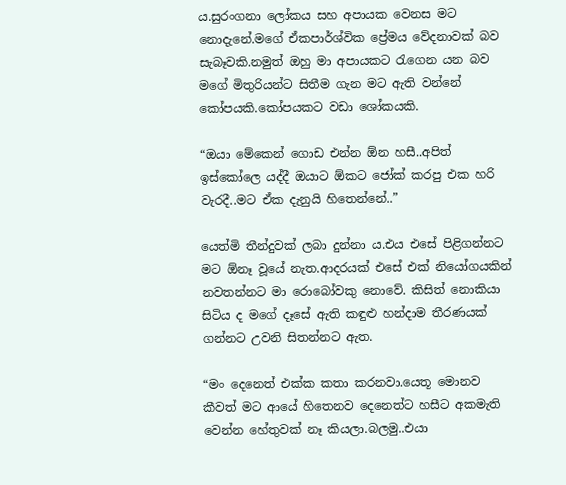ය.සුරංගනා ලෝකය සහ අපායක වෙනස මට නොදැනේ.මගේ ඒකපාර්ශ්වික ප්‍රේමය වේදනාවක් බව සැබෑවකි.නමුත් ඔහු මා අපායකට රැගෙන යන බව මගේ මිතුරියන්ට සිතීම ගැන මට ඇති වන්නේ කෝපයකි.කෝපයකට වඩා ශෝකයකි.

“ඔයා මේකෙන් ගොඩ එන්න ඕන හසී..අපිත් ඉස්කෝලෙ යද්දී ඔයාට ඕකට ජෝක් කරපු එක හරි වැරදී..මට ඒක දැනුයි හිතෙන්නේ..”

යෙත්මි තීන්දුවක් ලබා දුන්නා ය.එය එසේ පිළිගන්නට මට ඕනෑ වූයේ නැත.ආදරයක් එසේ එක් නියෝගයකින් නවතන්නට මා රොබෝවකු නොවේ. කිසිත් නොකියා සිටිය ද මගේ දෑසේ ඇති කඳුළු හන්දාම තීරණයක් ගන්නට උවනි සිතන්නට ඇත.

“මං දෙනෙත් එක්ක කතා කරනවා.යෙතූ මොනව කීවත් මට ආයේ හිතෙනව දෙනෙත්ට හසීට අකමැති වෙන්න හේතුවක් නෑ කියලා.බලමු..එයා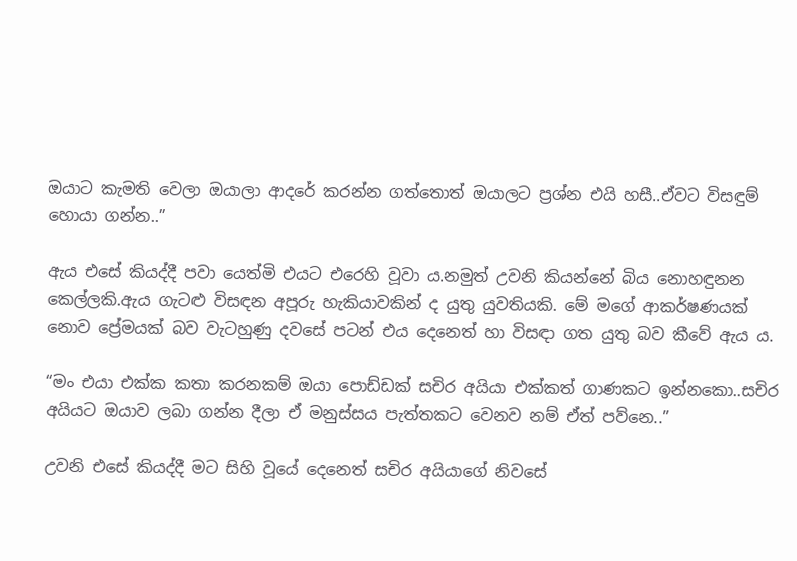ඔයාට කැමති වෙලා ඔයාලා ආදරේ කරන්න ගත්තොත් ඔයාලට ප්‍රශ්න එයි හසී..ඒවට විසඳුම් හොයා ගන්න..”

ඇය එසේ කියද්දී පවා යෙත්මි එයට එරෙහි වූවා ය.නමුත් උවනි කියන්නේ බිය නොහඳුනන කෙල්ලකි.ඇය ගැටළු විසඳන අපූරු හැකියාවකින් ද යුතු යුවතියකි. මේ මගේ ආකර්ෂණයක් නොව ප්‍රේමයක් බව වැටහුණු දවසේ පටන් එය දෙනෙත් හා විසඳා ගත යුතු බව කීවේ ඇය ය.

“මං එයා එක්ක කතා කරනකම් ඔයා පොඩ්ඩක් සචිර අයියා එක්කත් ගාණකට ඉන්නකො..සචිර අයියට ඔයාව ලබා ගන්න දීලා ඒ මනුස්සය පැත්තකට වෙනව නම් ඒත් පව්නෙ..”

උවනි එසේ කියද්දී මට සිහි වූයේ දෙනෙත් සචිර අයියාගේ නිවසේ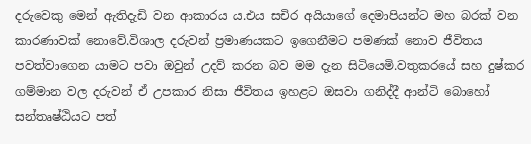දරුවෙකු මෙන් ඇතිදැඩි වන ආකාරය ය.එය සචිර අයියාගේ දෙමාපියන්ට මහ බරක් වන කාරණාවක් නොවේ.විශාල දරුවන් ප්‍රමාණයකට ඉගෙනීමට පමණක් නොව ජීවිතය පවත්වාගෙන යාමට පවා ඔවුන් උදව් කරන බව මම දැන සිටියෙමි.වතුකරයේ සහ දුෂ්කර ගම්මාන වල දරුවන් ඒ උපකාර නිසා ජීවිතය ඉහළට ඔසවා ගනිද්දී ආන්ටි බොහෝ සන්තෘෂ්ඨියට පත්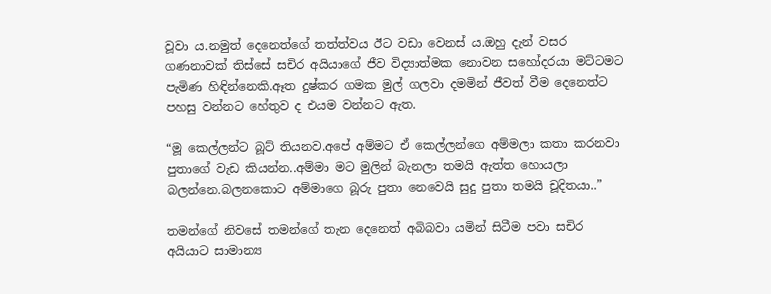වූවා ය.නමුත් දෙනෙත්ගේ තත්ත්වය ඊට වඩා වෙනස් ය.ඔහු දැන් වසර ගණනාවක් තිස්සේ සචිර අයියාගේ ජීව විද්‍යාත්මක නොවන සහෝදරයා මට්ටමට පැමිණ හිඳින්නෙකි.ඈත දුෂ්කර ගමක මුල් ගලවා දමමින් ජීවත් වීම දෙනෙත්ට පහසු වන්නට හේතුව ද එයම වන්නට ඇත.

“මූ කෙල්ලන්ට බූට් තියනව.අපේ අම්මට ඒ කෙල්ලන්ගෙ අම්මලා කතා කරනවා පුතාගේ වැඩ කියන්න..අම්මා මට මුලින් බැනලා තමයි ඇත්ත හොයලා බලන්නෙ.බලනකොට අම්මාගෙ බූරු පුතා නෙවෙයි සුදු පුතා තමයි චූදිතයා..”

තමන්ගේ නිවසේ තමන්ගේ තැන දෙනෙත් අබිබවා යමින් සිටීම පවා සචිර අයියාට සාමාන්‍ය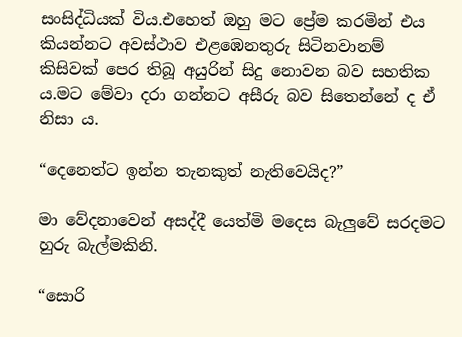සංසිද්ධියක් විය.එහෙත් ඔහු මට ප්‍රේම කරමින් එය කියන්නට අවස්ථාව එළඹෙනතුරු සිටිනවානම් කිසිවක් පෙර තිබූ අයුරින් සිදු නොවන බව සහතික ය.මට මේවා දරා ගන්නට අසීරු බව සිතෙන්නේ ද ඒ නිසා ය.

“දෙනෙත්ට ඉන්න තැනකුත් නැතිවෙයිද?”

මා වේදනාවෙන් අසද්දී යෙත්මි මදෙස බැලුවේ සරදමට හුරු බැල්මකිනි.

“සොරි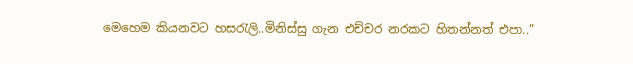මෙහෙම කියනවට හසරැලි..මිනිස්සු ගැන එච්චර නරකට හිතන්නත් එපා..”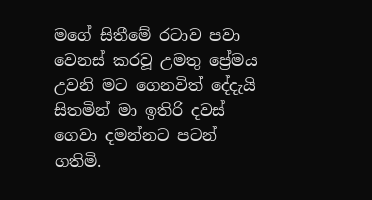මගේ සිතීමේ රටාව පවා වෙනස් කරවූ උමතු ප්‍රේමය උවනි මට ගෙනවිත් දේදැයි සිතමින් මා ඉතිරි දවස් ගෙවා දමන්නට පටන් ගතිමි.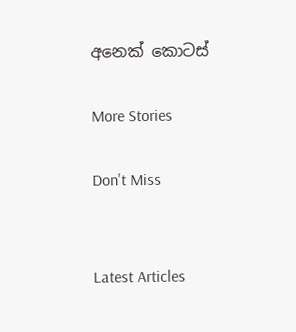අනෙක් කොටස්

More Stories

Don't Miss


Latest Articles